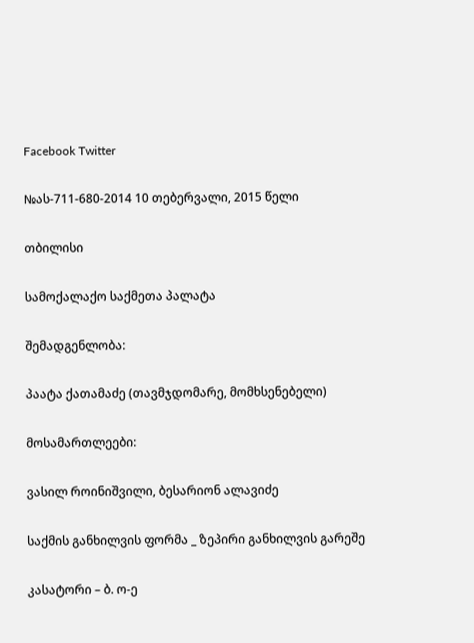Facebook Twitter

№ას-711-680-2014 10 თებერვალი, 2015 წელი

თბილისი

სამოქალაქო საქმეთა პალატა

შემადგენლობა:

პაატა ქათამაძე (თავმჯდომარე, მომხსენებელი)

მოსამართლეები:

ვასილ როინიშვილი, ბესარიონ ალავიძე

საქმის განხილვის ფორმა _ ზეპირი განხილვის გარეშე

კასატორი – ბ. ო-ე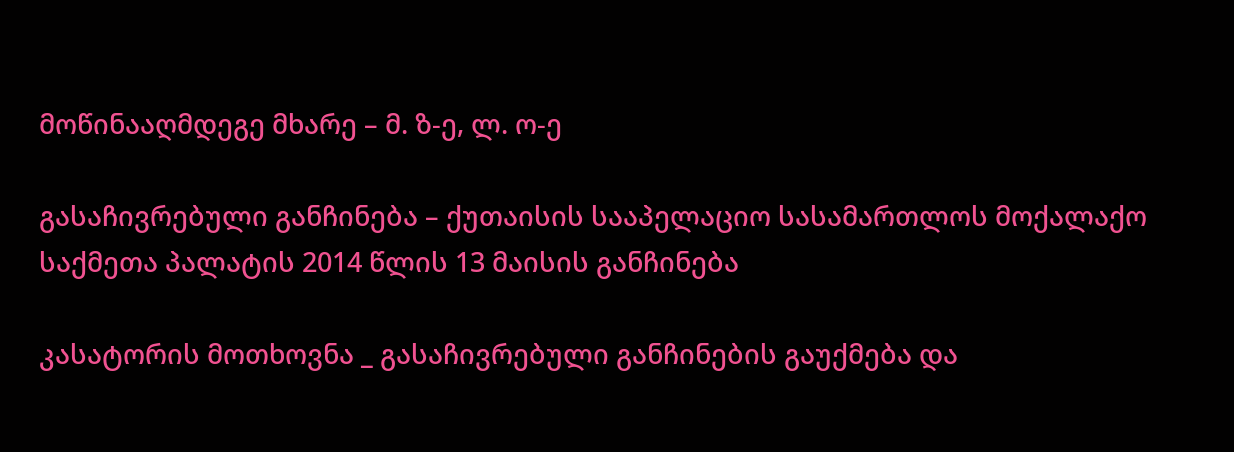მოწინააღმდეგე მხარე – მ. ზ-ე, ლ. ო-ე

გასაჩივრებული განჩინება – ქუთაისის სააპელაციო სასამართლოს მოქალაქო საქმეთა პალატის 2014 წლის 13 მაისის განჩინება

კასატორის მოთხოვნა _ გასაჩივრებული განჩინების გაუქმება და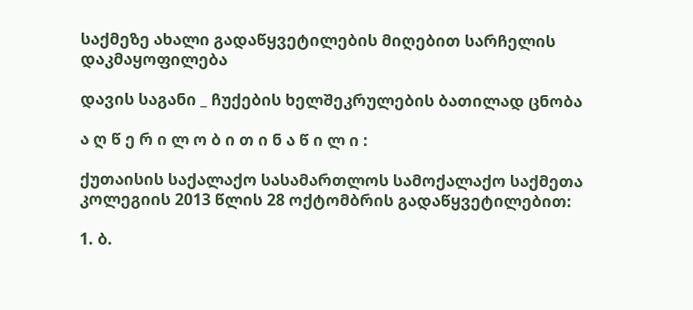საქმეზე ახალი გადაწყვეტილების მიღებით სარჩელის დაკმაყოფილება

დავის საგანი _ ჩუქების ხელშეკრულების ბათილად ცნობა

ა ღ წ ე რ ი ლ ო ბ ი თ ი ნ ა წ ი ლ ი :

ქუთაისის საქალაქო სასამართლოს სამოქალაქო საქმეთა კოლეგიის 2013 წლის 28 ოქტომბრის გადაწყვეტილებით:

1. ბ.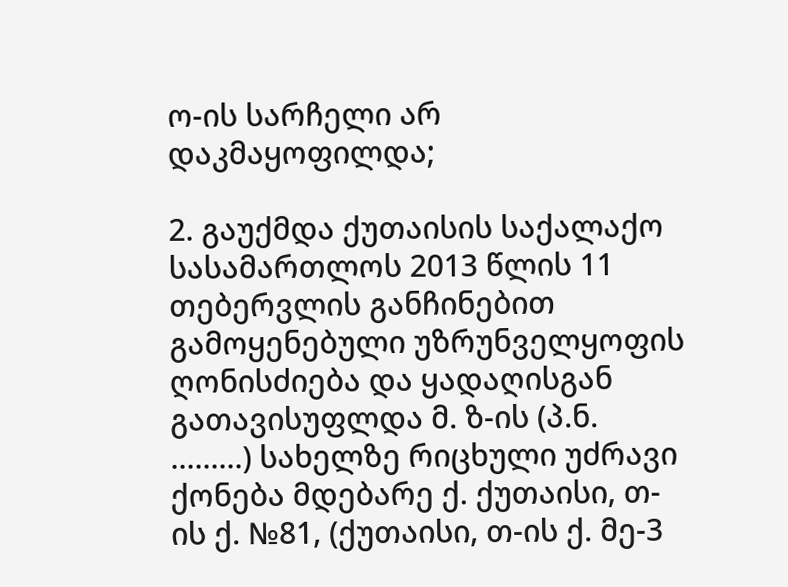ო-ის სარჩელი არ დაკმაყოფილდა;

2. გაუქმდა ქუთაისის საქალაქო სასამართლოს 2013 წლის 11 თებერვლის განჩინებით გამოყენებული უზრუნველყოფის ღონისძიება და ყადაღისგან გათავისუფლდა მ. ზ-ის (პ.ნ. .........) სახელზე რიცხული უძრავი ქონება მდებარე ქ. ქუთაისი, თ-ის ქ. №81, (ქუთაისი, თ-ის ქ. მე-3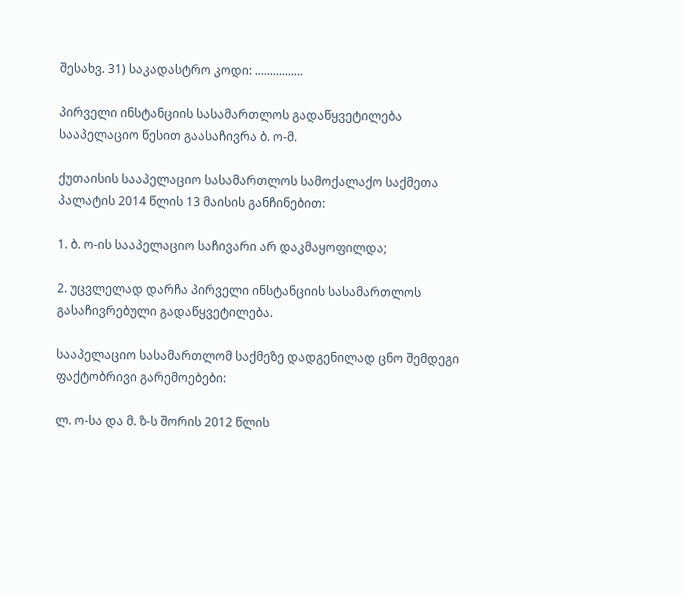შესახვ. 31) საკადასტრო კოდი: ................

პირველი ინსტანციის სასამართლოს გადაწყვეტილება სააპელაციო წესით გაასაჩივრა ბ. ო-მ.

ქუთაისის სააპელაციო სასამართლოს სამოქალაქო საქმეთა პალატის 2014 წლის 13 მაისის განჩინებით:

1. ბ. ო-ის სააპელაციო საჩივარი არ დაკმაყოფილდა;

2. უცვლელად დარჩა პირველი ინსტანციის სასამართლოს გასაჩივრებული გადაწყვეტილება.

სააპელაციო სასამართლომ საქმეზე დადგენილად ცნო შემდეგი ფაქტობრივი გარემოებები:

ლ. ო-სა და მ. ზ-ს შორის 2012 წლის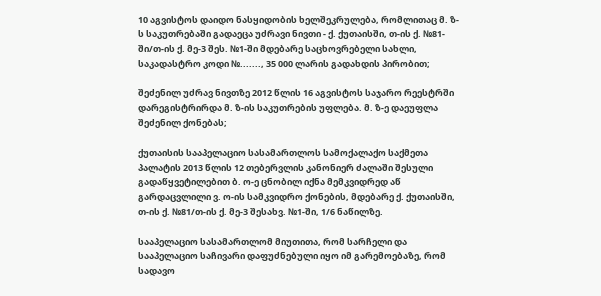10 აგვისტოს დაიდო ნასყიდობის ხელშეკრულება, რომლითაც მ. ზ-ს საკუთრებაში გადაეცა უძრავი ნივთი - ქ. ქუთაისში, თ-ის ქ. №81-ში/თ-ის ქ. მე-3 შეს. №1-ში მდებარე საცხოვრებელი სახლი, საკადასტრო კოდი №......., 35 000 ლარის გადახდის პირობით;

შეძენილ უძრავ ნივთზე 2012 წლის 16 აგვისტოს საჯარო რეესტრში დარეგისტრირდა მ. ზ-ის საკუთრების უფლება. მ. ზ-ე დაეუფლა შეძენილ ქონებას;

ქუთაისის სააპელაციო სასამართლოს სამოქალაქო საქმეთა პალატის 2013 წლის 12 თებერვლის კანონიერ ძალაში შესული გადაწყვეტილებით ბ. ო-ე ცნობილ იქნა მემკვიდრედ აწ გარდაცვლილი ვ. ო-ის სამკვიდრო ქონების, მდებარე ქ. ქუთაისში, თ-ის ქ. №81/თ-ის ქ. მე-3 შესახვ. №1-ში, 1/6 ნაწილზე.

სააპელაციო სასამართლომ მიუთითა, რომ სარჩელი და სააპელაციო საჩივარი დაფუძნებული იყო იმ გარემოებაზე, რომ სადავო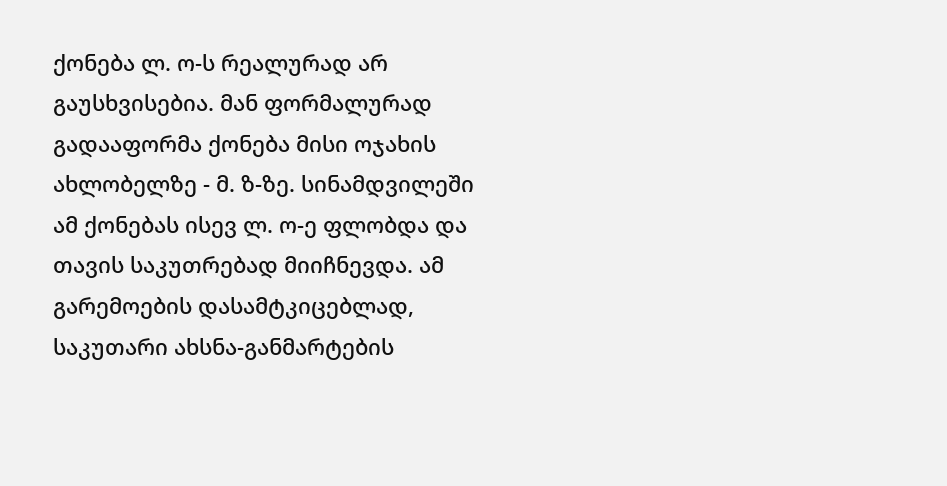ქონება ლ. ო-ს რეალურად არ გაუსხვისებია. მან ფორმალურად გადააფორმა ქონება მისი ოჯახის ახლობელზე - მ. ზ-ზე. სინამდვილეში ამ ქონებას ისევ ლ. ო-ე ფლობდა და თავის საკუთრებად მიიჩნევდა. ამ გარემოების დასამტკიცებლად, საკუთარი ახსნა-განმარტების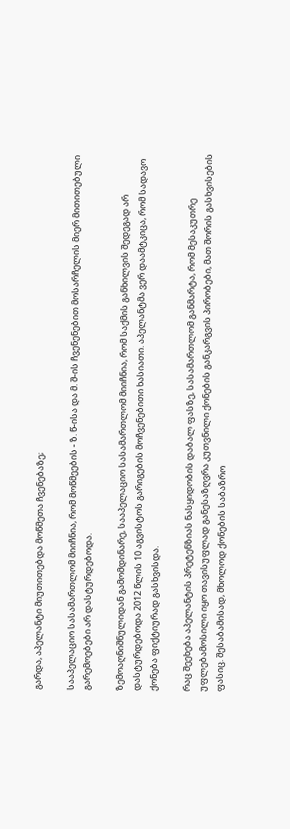გარდა, აპელანტი მიუთითებდა მოწმეთა ჩვენებაზე;

სააპელაციო სასამართლომ მიიჩნია, რომ მოწმეების - ზ. წ-ისა და მ. შ-ის ჩვენენებით მოსარჩელის მიერ მითითებული გარემოებები არ დასტურდებოდა.

ზემოაღნიშნულიდან გამომდინარე, სააპელაციო სასამართლომ მიიჩნია, რომ საქმის განხილვის შედეგად არ დასტურდებოდა 2012 წლის 10 აგვისტოს გარიგების მოჩვენებითი ხასიათი. აპელანტმა ვერ დაამტკიცა, რომ სადავო ქონება ფიქტიურად გასხვისდა.

რაც შეეხება აპელანტის პრეტენზიას ნასყიდობის დაბალ ფასზე, სასამართლომ განმარტა, რომ მესაკუთრე უფლებამოსილი იყო თავისუფლად განესაზღვრა კუთვნილი ქონების განკარგვის პირობები, მათ შორის გასხვისების ფასიც. შესაბამისად, მხოლოდ ქონების საბაზრო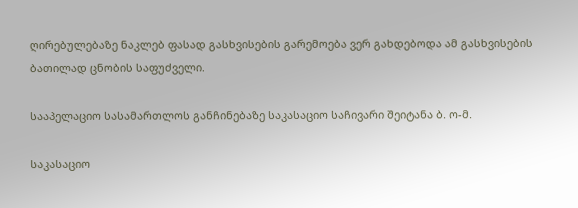ღირებულებაზე ნაკლებ ფასად გასხვისების გარემოება ვერ გახდებოდა ამ გასხვისების ბათილად ცნობის საფუძველი.

სააპელაციო სასამართლოს განჩინებაზე საკასაციო საჩივარი შეიტანა ბ. ო-მ.

საკასაციო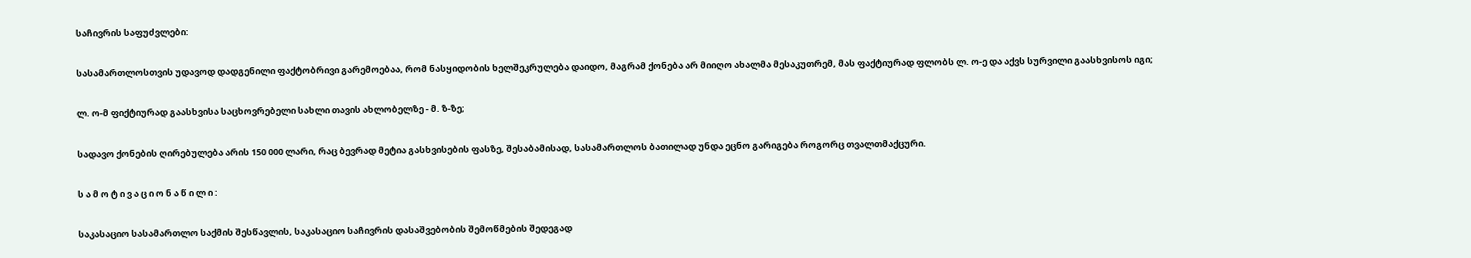საჩივრის საფუძვლები:

სასამართლოსთვის უდავოდ დადგენილი ფაქტობრივი გარემოებაა, რომ ნასყიდობის ხელშეკრულება დაიდო, მაგრამ ქონება არ მიიღო ახალმა მესაკუთრემ, მას ფაქტიურად ფლობს ლ. ო-ე და აქვს სურვილი გაასხვისოს იგი;

ლ. ო-მ ფიქტიურად გაასხვისა საცხოვრებელი სახლი თავის ახლობელზე - მ. ზ-ზე;

სადავო ქონების ღირებულება არის 150 000 ლარი, რაც ბევრად მეტია გასხვისების ფასზე, შესაბამისად, სასამართლოს ბათილად უნდა ეცნო გარიგება როგორც თვალთმაქცური.

ს ა მ ო ტ ი ვ ა ც ი ო ნ ა წ ი ლ ი :

საკასაციო სასამართლო საქმის შესწავლის, საკასაციო საჩივრის დასაშვებობის შემოწმების შედეგად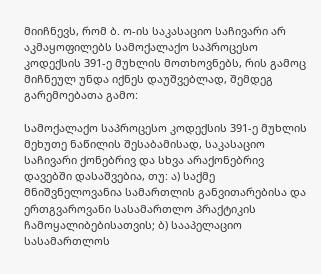მიიჩნევს, რომ ბ. ო-ის საკასაციო საჩივარი არ აკმაყოფილებს სამოქალაქო საპროცესო კოდექსის 391-ე მუხლის მოთხოვნებს, რის გამოც მიჩნეულ უნდა იქნეს დაუშვებლად, შემდეგ გარემოებათა გამო:

სამოქალაქო საპროცესო კოდექსის 391-ე მუხლის მეხუთე ნაწილის შესაბამისად, საკასაციო საჩივარი ქონებრივ და სხვა არაქონებრივ დავებში დასაშვებია, თუ: ა) საქმე მნიშვნელოვანია სამართლის განვითარებისა და ერთგვაროვანი სასამართლო პრაქტიკის ჩამოყალიბებისათვის; ბ) სააპელაციო სასამართლოს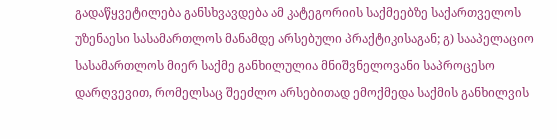გადაწყვეტილება განსხვავდება ამ კატეგორიის საქმეებზე საქართველოს უზენაესი სასამართლოს მანამდე არსებული პრაქტიკისაგან; გ) სააპელაციო სასამართლოს მიერ საქმე განხილულია მნიშვნელოვანი საპროცესო დარღვევით, რომელსაც შეეძლო არსებითად ემოქმედა საქმის განხილვის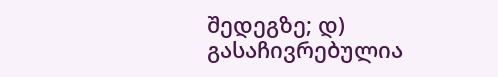შედეგზე; დ) გასაჩივრებულია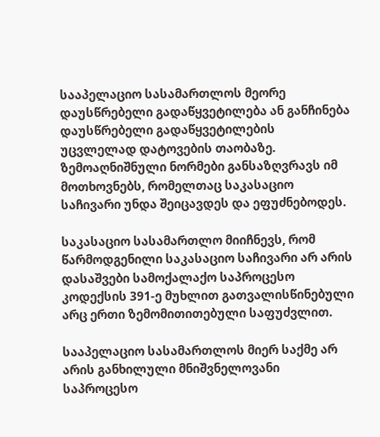სააპელაციო სასამართლოს მეორე დაუსწრებელი გადაწყვეტილება ან განჩინება დაუსწრებელი გადაწყვეტილების უცვლელად დატოვების თაობაზე. ზემოაღნიშნული ნორმები განსაზღვრავს იმ მოთხოვნებს, რომელთაც საკასაციო საჩივარი უნდა შეიცავდეს და ეფუძნებოდეს.

საკასაციო სასამართლო მიიჩნევს, რომ წარმოდგენილი საკასაციო საჩივარი არ არის დასაშვები სამოქალაქო საპროცესო კოდექსის 391-ე მუხლით გათვალისწინებული არც ერთი ზემომითითებული საფუძვლით.

სააპელაციო სასამართლოს მიერ საქმე არ არის განხილული მნიშვნელოვანი საპროცესო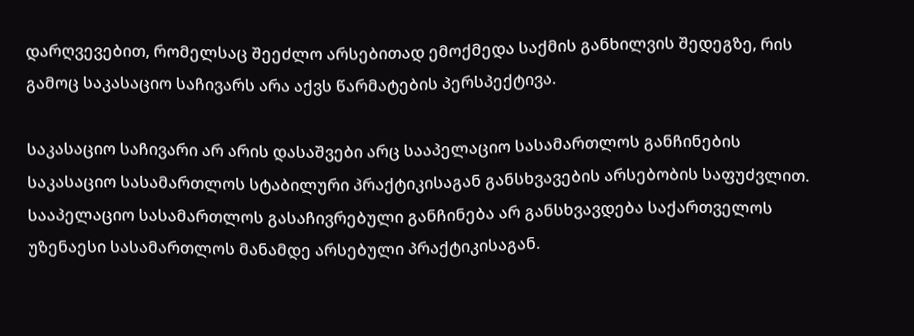დარღვევებით, რომელსაც შეეძლო არსებითად ემოქმედა საქმის განხილვის შედეგზე, რის გამოც საკასაციო საჩივარს არა აქვს წარმატების პერსპექტივა.

საკასაციო საჩივარი არ არის დასაშვები არც სააპელაციო სასამართლოს განჩინების საკასაციო სასამართლოს სტაბილური პრაქტიკისაგან განსხვავების არსებობის საფუძვლით. სააპელაციო სასამართლოს გასაჩივრებული განჩინება არ განსხვავდება საქართველოს უზენაესი სასამართლოს მანამდე არსებული პრაქტიკისაგან.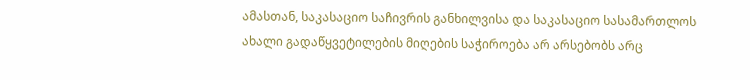ამასთან, საკასაციო საჩივრის განხილვისა და საკასაციო სასამართლოს ახალი გადაწყვეტილების მიღების საჭიროება არ არსებობს არც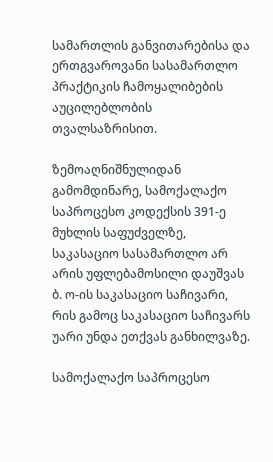სამართლის განვითარებისა და ერთგვაროვანი სასამართლო პრაქტიკის ჩამოყალიბების აუცილებლობის თვალსაზრისით.

ზემოაღნიშნულიდან გამომდინარე, სამოქალაქო საპროცესო კოდექსის 391-ე მუხლის საფუძველზე, საკასაციო სასამართლო არ არის უფლებამოსილი დაუშვას ბ. ო-ის საკასაციო საჩივარი, რის გამოც საკასაციო საჩივარს უარი უნდა ეთქვას განხილვაზე.

სამოქალაქო საპროცესო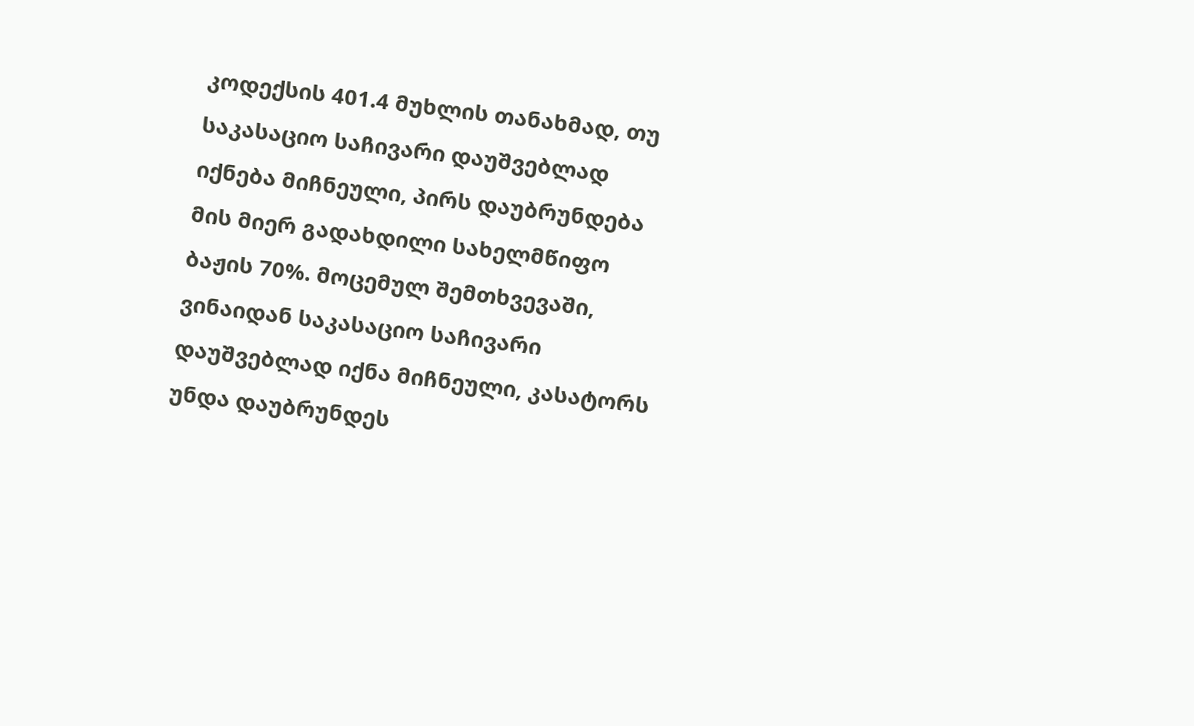კოდექსის 401.4 მუხლის თანახმად, თუ საკასაციო საჩივარი დაუშვებლად იქნება მიჩნეული, პირს დაუბრუნდება მის მიერ გადახდილი სახელმწიფო ბაჟის 70%. მოცემულ შემთხვევაში, ვინაიდან საკასაციო საჩივარი დაუშვებლად იქნა მიჩნეული, კასატორს უნდა დაუბრუნდეს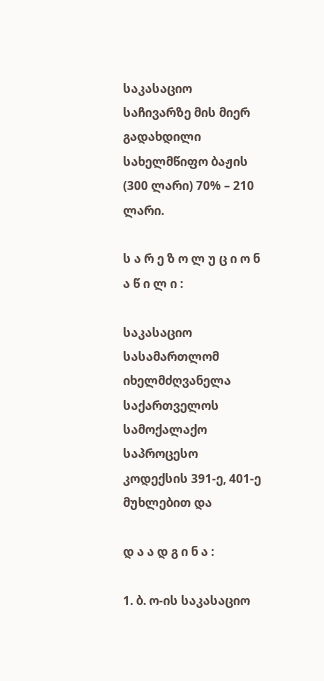საკასაციო საჩივარზე მის მიერ გადახდილი სახელმწიფო ბაჟის (300 ლარი) 70% – 210 ლარი.

ს ა რ ე ზ ო ლ უ ც ი ო ნ ა წ ი ლ ი :

საკასაციო სასამართლომ იხელმძღვანელა საქართველოს სამოქალაქო საპროცესო კოდექსის 391-ე, 401-ე მუხლებით და

დ ა ა დ გ ი ნ ა :

1. ბ. ო-ის საკასაციო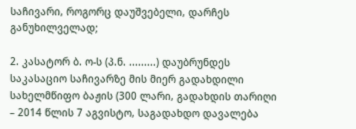საჩივარი, როგორც დაუშვებელი, დარჩეს განუხილველად;

2. კასატორ ბ. ო-ს (პ.ნ. .........) დაუბრუნდეს საკასაციო საჩივარზე მის მიერ გადახდილი სახელმწიფო ბაჟის (300 ლარი, გადახდის თარიღი – 2014 წლის 7 აგვისტო, საგადახდო დავალება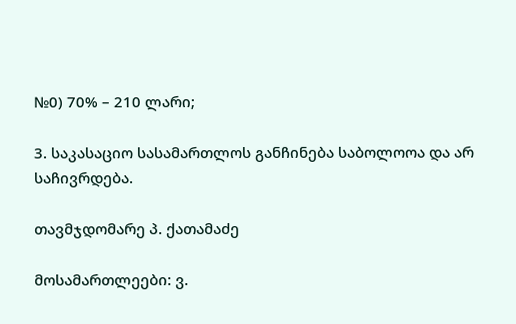№0) 70% – 210 ლარი;

3. საკასაციო სასამართლოს განჩინება საბოლოოა და არ საჩივრდება.

თავმჯდომარე პ. ქათამაძე

მოსამართლეები: ვ.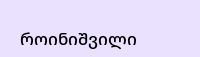როინიშვილი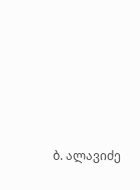ბ. ალავიძე